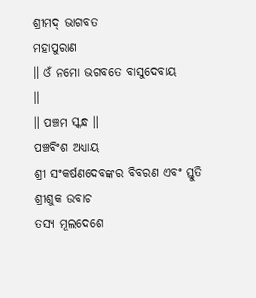ଶ୍ରୀମଦ୍ ଭାଗବତ
ମହାପୁରାଣ
॥ ଓଁ ନମୋ ଭଗବତେ ବାସୁଦେବାୟ
॥
॥ ପଞ୍ଚମ ସ୍କନ୍ଧ ॥
ପଞ୍ଚବିଂଶ ଅଧ୍ୟାୟ
ଶ୍ରୀ ସଂକର୍ଷଣଦେବଙ୍କର ବିବରଣ ଏବଂ ସ୍ତୁତି
ଶ୍ରୀଶୁକ ଉବାଚ
ତସ୍ୟ ମୂଲଦେଶେ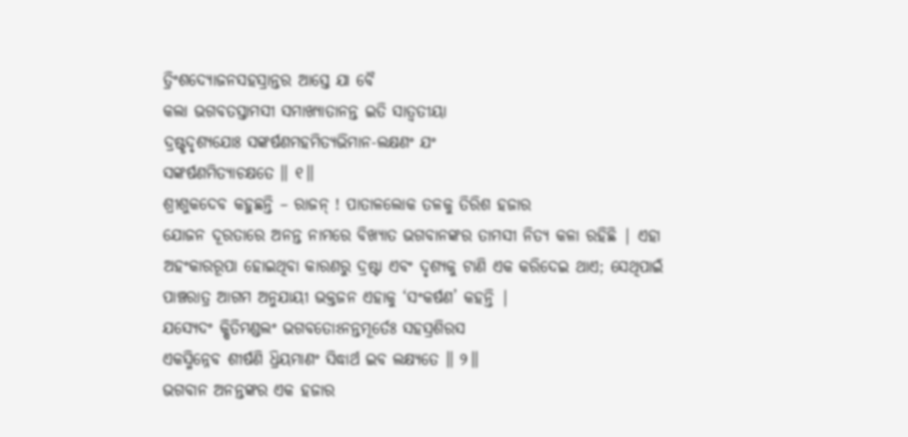ତ୍ରିଂଶଦ୍ୟୋଜନସହସ୍ରାନ୍ତର ଆସ୍ତେ ଯା ବୈ
କଲା ଭଗବତସ୍ତାମସୀ ସମାଖ୍ୟାତାନନ୍ତ ଇତି ସାତ୍ୱତୀୟା
ଦ୍ରଷ୍ଟୃଦୃଶ୍ୟଯୋଃ ସଙ୍କର୍ଷଣମହମିତ୍ୟଭିମାନ-ଲକ୍ଷଣଂ ଯଂ
ସଙ୍କର୍ଷଣମିତ୍ୟାଚକ୍ଷତେ ॥ ୧॥
ଶ୍ରୀଶୁକଦେବ କହୁଛନ୍ତି – ରାଜନ୍ ! ପାତାଳଲୋକ ତଳକୁ ତିରିଶ ହଜାର
ଯୋଜନ ଦୂରତାରେ ଅନନ୍ତ ନାମରେ ବିଖ୍ୟାତ ଭଗବାନଙ୍କର ତାମସୀ ନିତ୍ୟ କଳା ରହିଛି | ଏହା
ଅହଂକାରରୂପା ହୋଇଥିବା କାରଣରୁ ଦ୍ରଷ୍ଟା ଏବଂ ଦୃଶ୍ୟକୁ ଟାଣି ଏକ କରିଦେଇ ଥାଏ; ସେଥିପାଇଁ
ପାଞ୍ଚରାତ୍ର ଆଗମ ଅନୁଯାୟୀ ଭକ୍ତଜନ ଏହାକୁ ‘ସଂକର୍ଷଣ’ କହନ୍ତି |
ଯସ୍ୟେଦଂ କ୍ଷିତିମଣ୍ଡଲଂ ଭଗବତୋଽନନ୍ତମୂର୍ତେଃ ସହସ୍ରଶିରସ
ଏକସ୍ମିନ୍ନେବ ଶୀର୍ଷଣି ଧ୍ରିୟମାଣଂ ସିଦ୍ଧାର୍ଥ ଇବ ଲକ୍ଷ୍ୟତେ ॥ ୨॥
ଭଗବାନ ଅନନ୍ତଙ୍କର ଏକ ହଜାର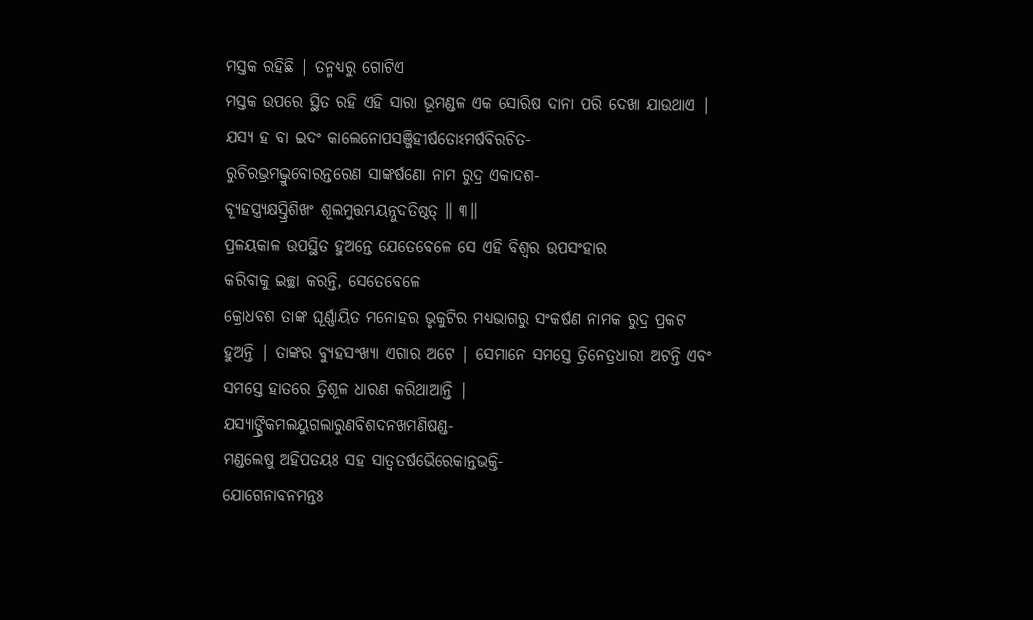ମସ୍ତକ ରହିଛି | ତନ୍ମଧ୍ୟରୁ ଗୋଟିଏ
ମସ୍ତକ ଉପରେ ସ୍ଥିତ ରହି ଏହି ସାରା ଭୂମଣ୍ଡଳ ଏକ ସୋରିଷ ଦାନା ପରି ଦେଖା ଯାଉଥାଏ |
ଯସ୍ୟ ହ ବା ଇଦଂ କାଲେନୋପସଞ୍ଜିହୀର୍ଷତୋଽମର୍ଷବିରଚିତ-
ରୁଚିରଭ୍ରମଦ୍ଭ୍ରୁବୋରନ୍ତରେଣ ସାଙ୍କର୍ଷଣୋ ନାମ ରୁଦ୍ର ଏକାଦଶ-
ବ୍ୟୂହସ୍ତ୍ର୍ୟକ୍ଷସ୍ତ୍ରିଶିଖଂ ଶୂଲମୁତ୍ତମ୍ଭୟନ୍ନୁଦତିଷ୍ଠତ୍ ॥ ୩॥
ପ୍ରଳୟକାଳ ଉପସ୍ଥିତ ହୁଅନ୍ତେ ଯେତେବେଳେ ସେ ଏହି ବିଶ୍ବର ଉପସଂହାର
କରିବାକୁ ଇଚ୍ଛା କରନ୍ତି, ସେତେବେଳେ
କ୍ରୋଧବଶ ତାଙ୍କ ଘୂର୍ଣ୍ଣାୟିତ ମନୋହର ଭୃକୁଟିର ମଧ୍ୟଭାଗରୁ ସଂକର୍ଷଣ ନାମକ ରୁଦ୍ର ପ୍ରକଟ
ହୁଅନ୍ତି | ତାଙ୍କର ବ୍ୟୁହସଂଖ୍ୟା ଏଗାର ଅଟେ | ସେମାନେ ସମସ୍ତେ ତ୍ରିନେତ୍ରଧାରୀ ଅଟନ୍ତି ଏବଂ
ସମସ୍ତେ ହାତରେ ତ୍ରିଶୂଳ ଧାରଣ କରିଥାଆନ୍ତି |
ଯସ୍ୟାଙ୍ଘ୍ରିକମଲୟୁଗଲାରୁଣବିଶଦନଖମଣିଷଣ୍ଡ-
ମଣ୍ଡଲେଷୁ ଅହିପତୟଃ ସହ ସାତ୍ୱତର୍ଷଭୈରେକାନ୍ତଭକ୍ତି-
ଯୋଗେନାବନମନ୍ତଃ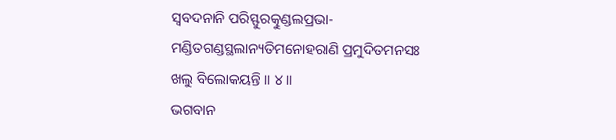ସ୍ୱବଦନାନି ପରିସ୍ଫୁରତ୍କୁଣ୍ଡଲପ୍ରଭା-
ମଣ୍ଡିତଗଣ୍ଡସ୍ଥଲାନ୍ୟତିମନୋହରାଣି ପ୍ରମୁଦିତମନସଃ
ଖଲୁ ବିଲୋକୟନ୍ତି ॥ ୪॥
ଭଗବାନ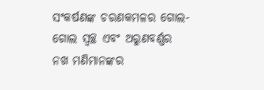ସଂକର୍ଷଣଙ୍କ ଚରଣକମଳର ଗୋଲ-ଗୋଲ ସ୍ବଚ୍ଛ ଏବଂ ଅରୁଣବର୍ଣ୍ଣର
ନଖ ମଣିମାନଙ୍କର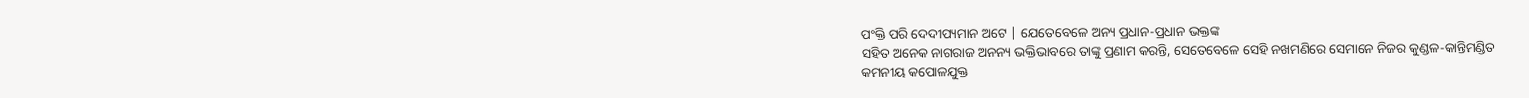ପଂକ୍ତି ପରି ଦେଦୀପ୍ୟମାନ ଅଟେ | ଯେତେବେଳେ ଅନ୍ୟ ପ୍ରଧାନ-ପ୍ରଧାନ ଭକ୍ତଙ୍କ
ସହିତ ଅନେକ ନାଗରାଜ ଅନନ୍ୟ ଭକ୍ତିଭାବରେ ତାଙ୍କୁ ପ୍ରଣାମ କରନ୍ତି, ସେତେବେଳେ ସେହି ନଖମଣିରେ ସେମାନେ ନିଜର କୁଣ୍ଡଳ-କାନ୍ତିମଣ୍ଡିତ
କମନୀୟ କପୋଳଯୁକ୍ତ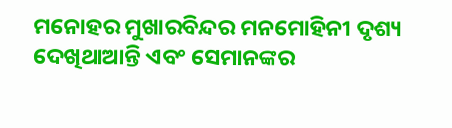ମନୋହର ମୁଖାରବିନ୍ଦର ମନମୋହିନୀ ଦୃଶ୍ୟ ଦେଖିଥାଆନ୍ତି ଏବଂ ସେମାନଙ୍କର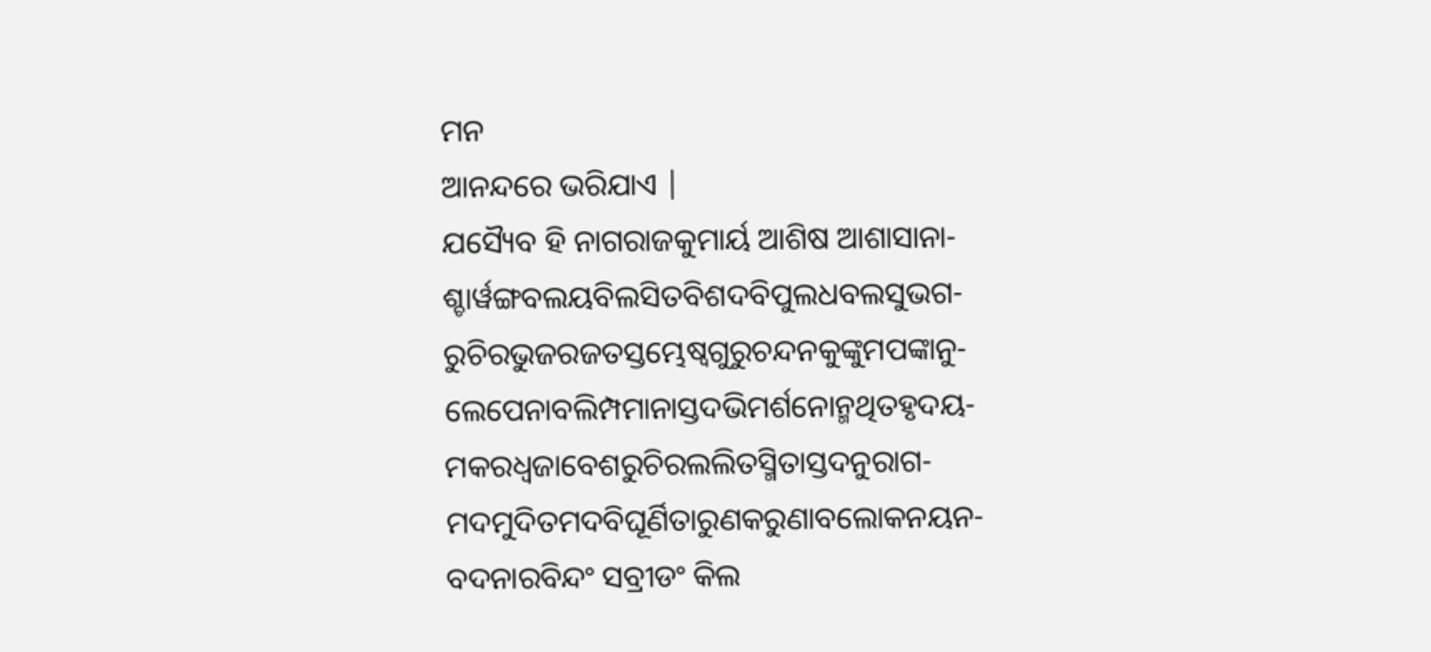ମନ
ଆନନ୍ଦରେ ଭରିଯାଏ |
ଯସ୍ୟୈବ ହି ନାଗରାଜକୁମାର୍ୟ ଆଶିଷ ଆଶାସାନା-
ଶ୍ଚାର୍ୱଙ୍ଗବଲୟବିଲସିତବିଶଦବିପୁଲଧବଲସୁଭଗ-
ରୁଚିରଭୁଜରଜତସ୍ତମ୍ଭେଷ୍ୱଗୁରୁଚନ୍ଦନକୁଙ୍କୁମପଙ୍କାନୁ-
ଲେପେନାବଲିମ୍ପମାନାସ୍ତଦଭିମର୍ଶନୋନ୍ମଥିତହୃଦୟ-
ମକରଧ୍ୱଜାବେଶରୁଚିରଲଲିତସ୍ମିତାସ୍ତଦନୁରାଗ-
ମଦମୁଦିତମଦବିଘୂର୍ଣିତାରୁଣକରୁଣାବଲୋକନୟନ-
ବଦନାରବିନ୍ଦଂ ସବ୍ରୀଡଂ କିଲ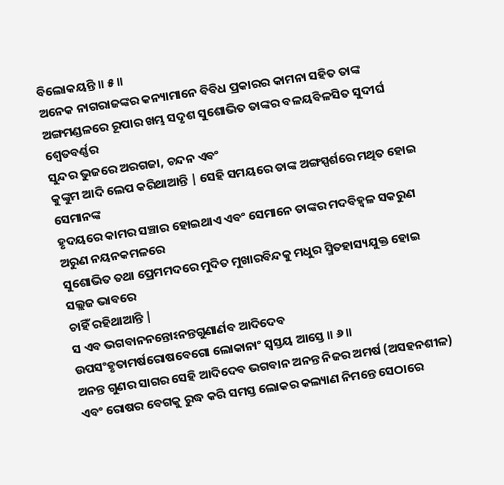ବିଲୋକୟନ୍ତି ॥ ୫॥
ଅନେକ ନାଗରାଜଙ୍କର କନ୍ୟାମାନେ ବିବିଧ ପ୍ରକାରର କାମନା ସହିତ ତାଙ୍କ
ଅଙ୍ଗମଣ୍ଡଳରେ ରୂପାର ଖମ୍ଭ ସଦୃଶ ସୁଶୋଭିତ ତାଙ୍କର ବଳୟବିଳସିତ ସୁଦୀର୍ଘ ଶ୍ବେତବର୍ଣ୍ଣର
ସୁନ୍ଦର ଭୁଜରେ ଅରଗଜା, ଚନ୍ଦନ ଏବଂ
କୁଙ୍କୁମ ଆଦି ଲେପ କରିଥାଆନ୍ତି | ସେହି ସମୟରେ ତାଙ୍କ ଅଙ୍ଗସ୍ପର୍ଶରେ ମଥିତ ହୋଇ ସେମାନଙ୍କ
ହୃଦୟରେ କାମର ସଞ୍ଚାର ହୋଇଥାଏ ଏବଂ ସେମାନେ ତାଙ୍କର ମଦବିହ୍ବଳ ସକରୁଣ ଅରୁଣ ନୟନକମଳରେ
ସୁଶୋଭିତ ତଥା ପ୍ରେମମଦରେ ମୁଦିତ ମୁଖାରବିନ୍ଦକୁ ମଧୁର ସ୍ମିତହାସ୍ୟଯୁକ୍ତ ହୋଇ ସଲ୍ଲଜ ଭାବରେ
ଚାହିଁ ରହିଥାଆନ୍ତି |
ସ ଏବ ଭଗବାନନନ୍ତୋଽନନ୍ତଗୁଣାର୍ଣବ ଆଦିଦେବ
ଉପସଂହୃତାମର୍ଷରୋଷବେଗୋ ଲୋକାନାଂ ସ୍ୱସ୍ତୟ ଆସ୍ତେ ॥ ୬॥
ଅନନ୍ତ ଗୁଣର ସାଗର ସେହି ଆଦିଦେବ ଭଗବାନ ଅନନ୍ତ ନିଜର ଅମର୍ଷ (ଅସହନଶୀଳ)
ଏବଂ ରୋଷର ବେଗକୁ ରୁଦ୍ଧ କରି ସମସ୍ତ ଲୋକର କଲ୍ୟାଣ ନିମନ୍ତେ ସେଠାରେ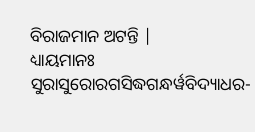ବିରାଜମାନ ଅଟନ୍ତି |
ଧ୍ୟାୟମାନଃ ସୁରାସୁରୋରଗସିଦ୍ଧଗନ୍ଧର୍ୱବିଦ୍ୟାଧର-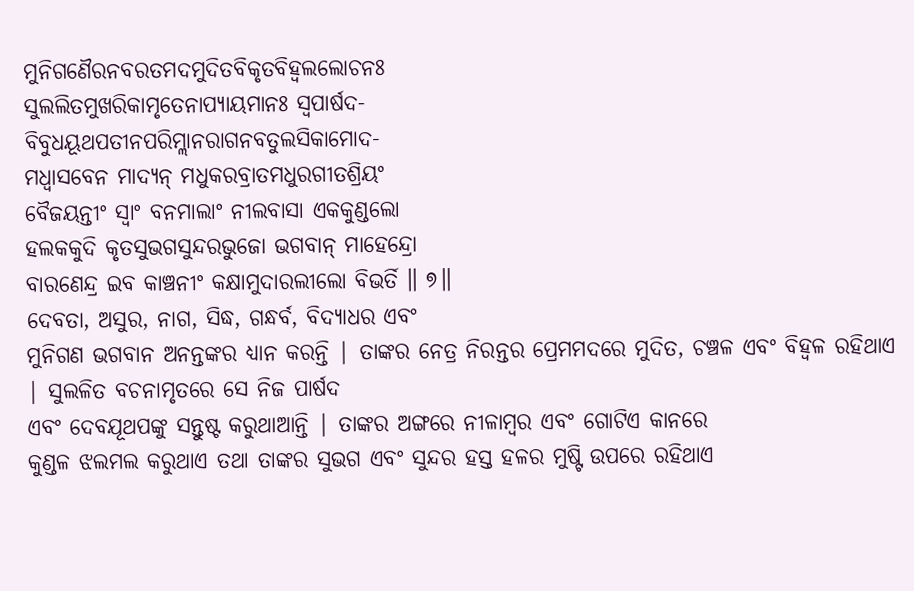ମୁନିଗଣୈରନବରତମଦମୁଦିତବିକୃତବିହ୍ୱଲଲୋଚନଃ
ସୁଲଲିତମୁଖରିକାମୃତେନାପ୍ୟାୟମାନଃ ସ୍ୱପାର୍ଷଦ-
ବିବୁଧୟୂଥପତୀନପରିମ୍ଲାନରାଗନବତୁଲସିକାମୋଦ-
ମଧ୍ୱାସବେନ ମାଦ୍ୟନ୍ ମଧୁକରବ୍ରାତମଧୁରଗୀତଶ୍ରିୟଂ
ବୈଜୟନ୍ତୀଂ ସ୍ୱାଂ ବନମାଲାଂ ନୀଲବାସା ଏକକୁଣ୍ଡଲୋ
ହଲକକୁଦି କୃତସୁଭଗସୁନ୍ଦରଭୁଜୋ ଭଗବାନ୍ ମାହେନ୍ଦ୍ରୋ
ବାରଣେନ୍ଦ୍ର ଇବ କାଞ୍ଚନୀଂ କକ୍ଷାମୁଦାରଲୀଲୋ ବିଭର୍ତି ॥ ୭॥
ଦେବତା, ଅସୁର, ନାଗ, ସିଦ୍ଧ, ଗନ୍ଧର୍ବ, ବିଦ୍ୟାଧର ଏବଂ
ମୁନିଗଣ ଭଗବାନ ଅନନ୍ତଙ୍କର ଧ୍ୟାନ କରନ୍ତି | ତାଙ୍କର ନେତ୍ର ନିରନ୍ତର ପ୍ରେମମଦରେ ମୁଦିତ, ଚଞ୍ଚଳ ଏବଂ ବିହ୍ବଳ ରହିଥାଏ | ସୁଲଳିତ ବଚନାମୃତରେ ସେ ନିଜ ପାର୍ଷଦ
ଏବଂ ଦେବଯୂଥପଙ୍କୁ ସନ୍ତୁଷ୍ଟ କରୁଥାଆନ୍ତି | ତାଙ୍କର ଅଙ୍ଗରେ ନୀଳାମ୍ବର ଏବଂ ଗୋଟିଏ କାନରେ
କୁଣ୍ଡଳ ଝଲମଲ କରୁଥାଏ ତଥା ତାଙ୍କର ସୁଭଗ ଏବଂ ସୁନ୍ଦର ହସ୍ତ ହଳର ମୁଷ୍ଟି ଉପରେ ରହିଥାଏ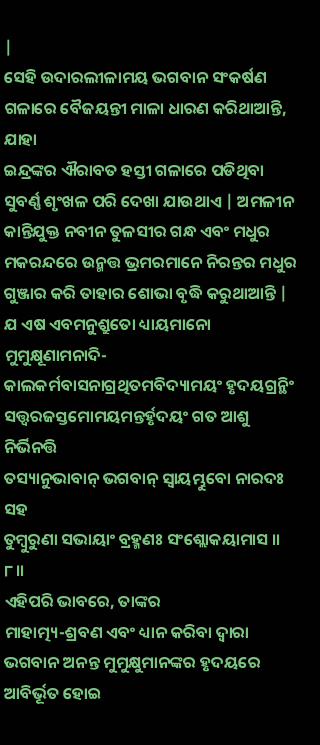|
ସେହି ଉଦାରଲୀଳାମୟ ଭଗବାନ ସଂକର୍ଷଣ ଗଳାରେ ବୈଜୟନ୍ତୀ ମାଳା ଧାରଣ କରିଥାଆନ୍ତି, ଯାହା
ଇନ୍ଦ୍ରଙ୍କର ଐରାବତ ହସ୍ତୀ ଗଳାରେ ପଡିଥିବା ସୁବର୍ଣ୍ଣ ଶୃଂଖଳ ପରି ଦେଖା ଯାଉଥାଏ | ଅମଳୀନ
କାନ୍ତିଯୁକ୍ତ ନବୀନ ତୁଳସୀର ଗନ୍ଧ ଏବଂ ମଧୁର ମକରନ୍ଦରେ ଉନ୍ମତ୍ତ ଭ୍ରମରମାନେ ନିରନ୍ତର ମଧୁର
ଗୁଞ୍ଜାର କରି ତାହାର ଶୋଭା ବୃଦ୍ଧି କରୁଥାଆନ୍ତି |
ଯ ଏଷ ଏବମନୁଶ୍ରୁତୋ ଧ୍ୟାୟମାନୋ ମୁମୁକ୍ଷୂଣାମନାଦି-
କାଲକର୍ମବାସନାଗ୍ରଥିତମବିଦ୍ୟାମୟଂ ହୃଦୟଗ୍ରନ୍ଥିଂ
ସତ୍ତ୍ୱରଜସ୍ତମୋମୟମନ୍ତର୍ହୃଦୟଂ ଗତ ଆଶୁ ନିର୍ଭିନତ୍ତି
ତସ୍ୟାନୁଭାବାନ୍ ଭଗବାନ୍ ସ୍ୱାୟମ୍ଭୁବୋ ନାରଦଃ ସହ
ତୁମ୍ବୁରୁଣା ସଭାୟାଂ ବ୍ରହ୍ମଣଃ ସଂଶ୍ଲୋକୟାମାସ ॥ ୮॥
ଏହିପରି ଭାବରେ, ତାଙ୍କର
ମାହାତ୍ମ୍ୟ-ଶ୍ରବଣ ଏବଂ ଧ୍ୟାନ କରିବା ଦ୍ବାରା ଭଗବାନ ଅନନ୍ତ ମୁମୁକ୍ଷୁମାନଙ୍କର ହୃଦୟରେ
ଆବିର୍ଭୂତ ହୋଇ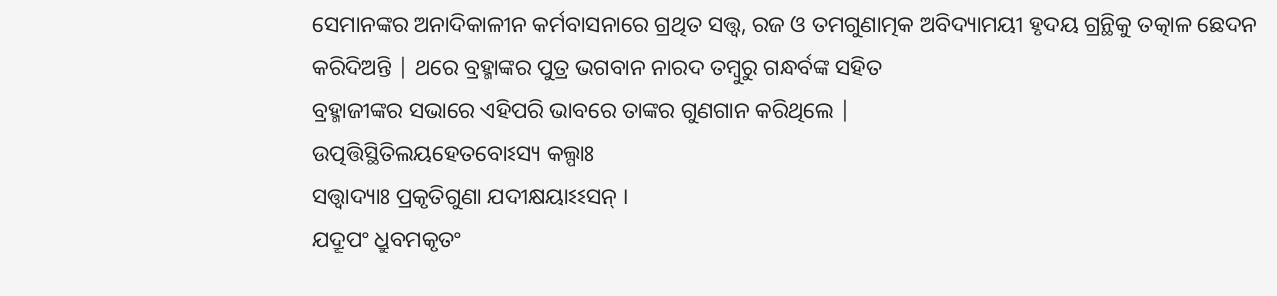ସେମାନଙ୍କର ଅନାଦିକାଳୀନ କର୍ମବାସନାରେ ଗ୍ରଥିତ ସତ୍ତ୍ବ, ରଜ ଓ ତମଗୁଣାତ୍ମକ ଅବିଦ୍ୟାମୟୀ ହୃଦୟ ଗ୍ରନ୍ଥିକୁ ତତ୍କାଳ ଛେଦନ
କରିଦିଅନ୍ତି | ଥରେ ବ୍ରହ୍ମାଙ୍କର ପୁତ୍ର ଭଗବାନ ନାରଦ ତମ୍ବୁରୁ ଗନ୍ଧର୍ବଙ୍କ ସହିତ
ବ୍ରହ୍ମାଜୀଙ୍କର ସଭାରେ ଏହିପରି ଭାବରେ ତାଙ୍କର ଗୁଣଗାନ କରିଥିଲେ |
ଉତ୍ପତ୍ତିସ୍ଥିତିଲୟହେତବୋଽସ୍ୟ କଲ୍ପାଃ
ସତ୍ତ୍ୱାଦ୍ୟାଃ ପ୍ରକୃତିଗୁଣା ଯଦୀକ୍ଷୟାଽଽସନ୍ ।
ଯଦ୍ରୂପଂ ଧ୍ରୁବମକୃତଂ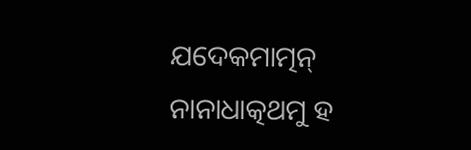ଯଦେକମାତ୍ମନ୍
ନାନାଧାତ୍କଥମୁ ହ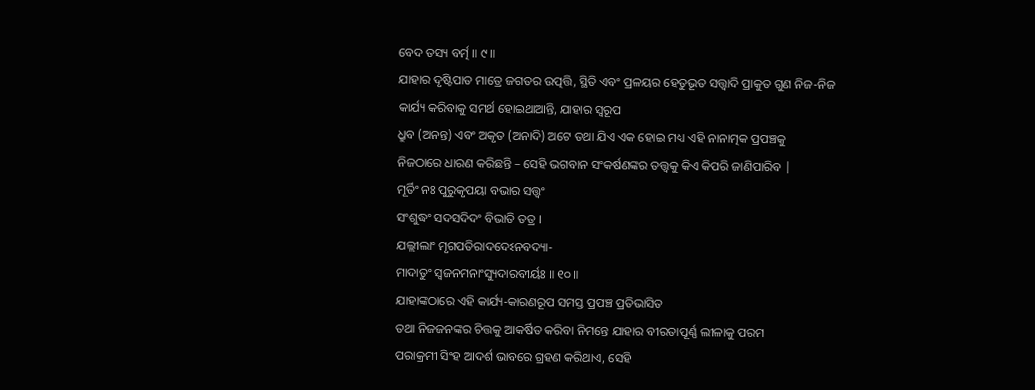ବେଦ ତସ୍ୟ ବର୍ତ୍ମ ॥ ୯॥
ଯାହାର ଦୃଷ୍ଟିପାତ ମାତ୍ରେ ଜଗତର ଉତ୍ପତ୍ତି, ସ୍ଥିତି ଏବଂ ପ୍ରଳୟର ହେତୁଭୂତ ସତ୍ତ୍ଵାଦି ପ୍ରାକୁତ ଗୁଣ ନିଜ-ନିଜ
କାର୍ଯ୍ୟ କରିବାକୁ ସମର୍ଥ ହୋଇଥାଆନ୍ତି, ଯାହାର ସ୍ବରୂପ
ଧ୍ରୁବ (ଅନନ୍ତ) ଏବଂ ଅକୃତ (ଅନାଦି) ଅଟେ ତଥା ଯିଏ ଏକ ହୋଇ ମଧ୍ୟ ଏହି ନାନାତ୍ମକ ପ୍ରପଞ୍ଚକୁ
ନିଜଠାରେ ଧାରଣ କରିଛନ୍ତି – ସେହି ଭଗବାନ ସଂକର୍ଷଣଙ୍କର ତତ୍ତ୍ବକୁ କିଏ କିପରି ଜାଣିପାରିବ |
ମୂର୍ତିଂ ନଃ ପୁରୁକୃପୟା ବଭାର ସତ୍ତ୍ୱଂ
ସଂଶୁଦ୍ଧଂ ସଦସଦିଦଂ ବିଭାତି ତତ୍ର ।
ଯଲ୍ଲୀଲାଂ ମୃଗପତିରାଦଦେଽନବଦ୍ୟା-
ମାଦାତୁଂ ସ୍ୱଜନମନାଂସ୍ୟୁଦାରବୀର୍ୟଃ ॥ ୧୦॥
ଯାହାଙ୍କଠାରେ ଏହି କାର୍ଯ୍ୟ-କାରଣରୂପ ସମସ୍ତ ପ୍ରପଞ୍ଚ ପ୍ରତିଭାସିତ
ତଥା ନିଜଜନଙ୍କର ଚିତ୍ତକୁ ଆକର୍ଷିତ କରିବା ନିମନ୍ତେ ଯାହାର ବୀରତାପୂର୍ଣ୍ଣ ଲୀଳାକୁ ପରମ
ପରାକ୍ରମୀ ସିଂହ ଆଦର୍ଶ ଭାବରେ ଗ୍ରହଣ କରିଥାଏ, ସେହି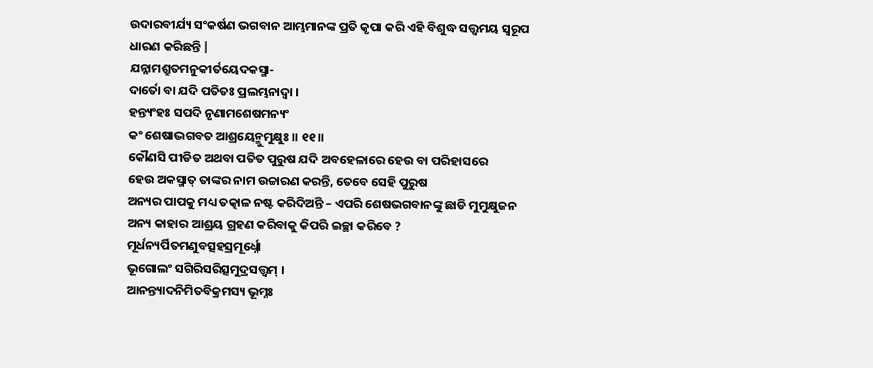ଉଦାରବୀର୍ଯ୍ୟ ସଂକର୍ଷଣ ଭଗବାନ ଆମ୍ଭମାନଙ୍କ ପ୍ରତି କୃପା କରି ଏହି ବିଶୁଦ୍ଧ ସତ୍ତ୍ବମୟ ସ୍ବରୂପ
ଧାରଣ କରିଛନ୍ତି |
ଯନ୍ନାମଶ୍ରୁତମନୁକୀର୍ତୟେଦକସ୍ମା-
ଦାର୍ତୋ ବା ଯଦି ପତିତଃ ପ୍ରଲମ୍ଭନାଦ୍ୱା ।
ହନ୍ତ୍ୟଂହଃ ସପଦି ନୃଣାମଶେଷମନ୍ୟଂ
କଂ ଶେଷାଦ୍ଭଗବତ ଆଶ୍ରୟେନ୍ମୁମୁକ୍ଷୁଃ ॥ ୧୧॥
କୌଣସି ପୀଡିତ ଅଥବା ପତିତ ପୁରୁଷ ଯଦି ଅବହେଳାରେ ହେଉ ବା ପରିହାସରେ
ହେଉ ଅକସ୍ମାତ୍ ତାଙ୍କର ନାମ ଉଚ୍ଚାରଣ କରନ୍ତି, ତେବେ ସେହି ପୁରୁଷ
ଅନ୍ୟର ପାପକୁ ମଧ୍ୟ ତତ୍କାଳ ନଷ୍ଟ କରିଦିଅନ୍ତି – ଏପରି ଶେଷଭଗବାନଙ୍କୁ ଛାଡି ମୁମୁକ୍ଷୁଜନ
ଅନ୍ୟ କାହାର ଆଶ୍ରୟ ଗ୍ରହଣ କରିବାକୁ କିପରି ଇଚ୍ଛା କରିବେ ?
ମୂର୍ଧନ୍ୟର୍ପିତମଣୁବତ୍ସହସ୍ରମୂର୍ଧ୍ନୋ
ଭୂଗୋଲଂ ସଗିରିସରିତ୍ସମୁଦ୍ରସତ୍ତ୍ୱମ୍ ।
ଆନନ୍ତ୍ୟାଦନିମିତବିକ୍ରମସ୍ୟ ଭୂମ୍ନଃ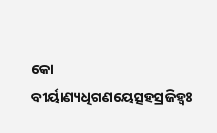କୋ ବୀର୍ୟାଣ୍ୟଧିଗଣୟେତ୍ସହସ୍ରଜିହ୍ୱଃ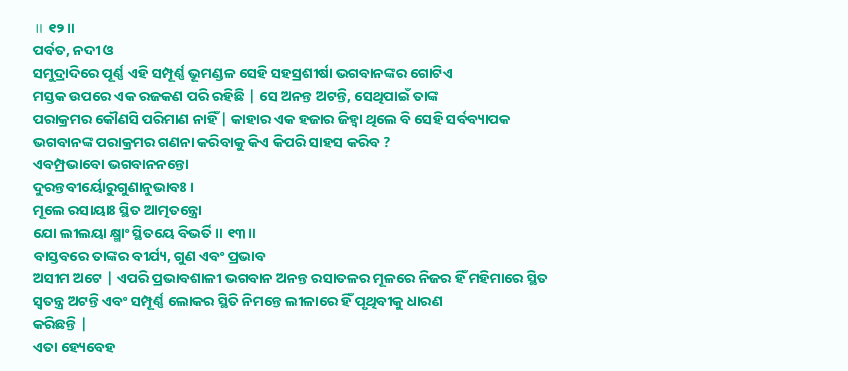॥ ୧୨॥
ପର୍ବତ, ନଦୀ ଓ
ସମୁଦ୍ରାଦିରେ ପୂର୍ଣ୍ଣ ଏହି ସମ୍ପୂର୍ଣ୍ଣ ଭୂମଣ୍ଡଳ ସେହି ସହସ୍ରଶୀର୍ଷା ଭଗବାନଙ୍କର ଗୋଟିଏ
ମସ୍ତକ ଉପରେ ଏକ ରଜକଣ ପରି ରହିଛି | ସେ ଅନନ୍ତ ଅଟନ୍ତି, ସେଥିପାଇଁ ତାଙ୍କ
ପରାକ୍ରମର କୌଣସି ପରିମାଣ ନାହିଁ | କାହାର ଏକ ହଜାର ଜିହ୍ବା ଥିଲେ ବି ସେହି ସର୍ବବ୍ୟାପକ
ଭଗବାନଙ୍କ ପରାକ୍ରମର ଗଣନା କରିବାକୁ କିଏ କିପରି ସାହସ କରିବ ?
ଏବମ୍ପ୍ରଭାବୋ ଭଗବାନନନ୍ତୋ
ଦୁରନ୍ତବୀର୍ୟୋରୁଗୁଣାନୁଭାବଃ ।
ମୂଲେ ରସାୟାଃ ସ୍ଥିତ ଆତ୍ମତନ୍ତ୍ରୋ
ଯୋ ଲୀଲୟା କ୍ଷ୍ମାଂ ସ୍ଥିତୟେ ବିଭର୍ତି ॥ ୧୩॥
ବାସ୍ତବରେ ତାଙ୍କର ବୀର୍ଯ୍ୟ, ଗୁଣ ଏବଂ ପ୍ରଭାବ
ଅସୀମ ଅଟେ | ଏପରି ପ୍ରଭାବଶାଳୀ ଭଗବାନ ଅନନ୍ତ ରସାତଳର ମୂଳରେ ନିଜର ହିଁ ମହିମାରେ ସ୍ଥିତ
ସ୍ବତନ୍ତ୍ର ଅଟନ୍ତି ଏବଂ ସମ୍ପୂର୍ଣ୍ଣ ଲୋକର ସ୍ଥିତି ନିମନ୍ତେ ଲୀଳାରେ ହିଁ ପୃଥିବୀକୁ ଧାରଣ
କରିଛନ୍ତି |
ଏତା ହ୍ୟେବେହ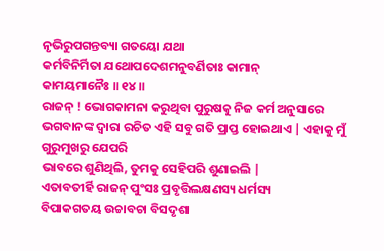ନୃଭିରୁପଗନ୍ତବ୍ୟା ଗତୟୋ ଯଥା
କର୍ମବିନିର୍ମିତା ଯଥୋପଦେଶମନୁବର୍ଣିତାଃ କାମାନ୍
କାମୟମାନୈଃ ॥ ୧୪॥
ରାଜନ୍ ! ଭୋଗକାମନା କରୁଥିବା ପୁରୁଷକୁ ନିଜ କର୍ମ ଅନୁସାରେ
ଭଗବାନଙ୍କ ଦ୍ବାରା ରଚିତ ଏହି ସବୁ ଗତି ପ୍ରାପ୍ତ ହୋଇଥାଏ | ଏହାକୁ ମୁଁ ଗୁରୁମୁଖରୁ ଯେପରି
ଭାବରେ ଶୁଣିଥିଲି, ତୁମକୁ ସେହିପରି ଶୁଣାଇଲି |
ଏତାବତୀର୍ହି ରାଜନ୍ ପୁଂସଃ ପ୍ରବୃତ୍ତିଲକ୍ଷଣସ୍ୟ ଧର୍ମସ୍ୟ
ବିପାକଗତୟ ଉଚ୍ଚାବଚା ବିସଦୃଶା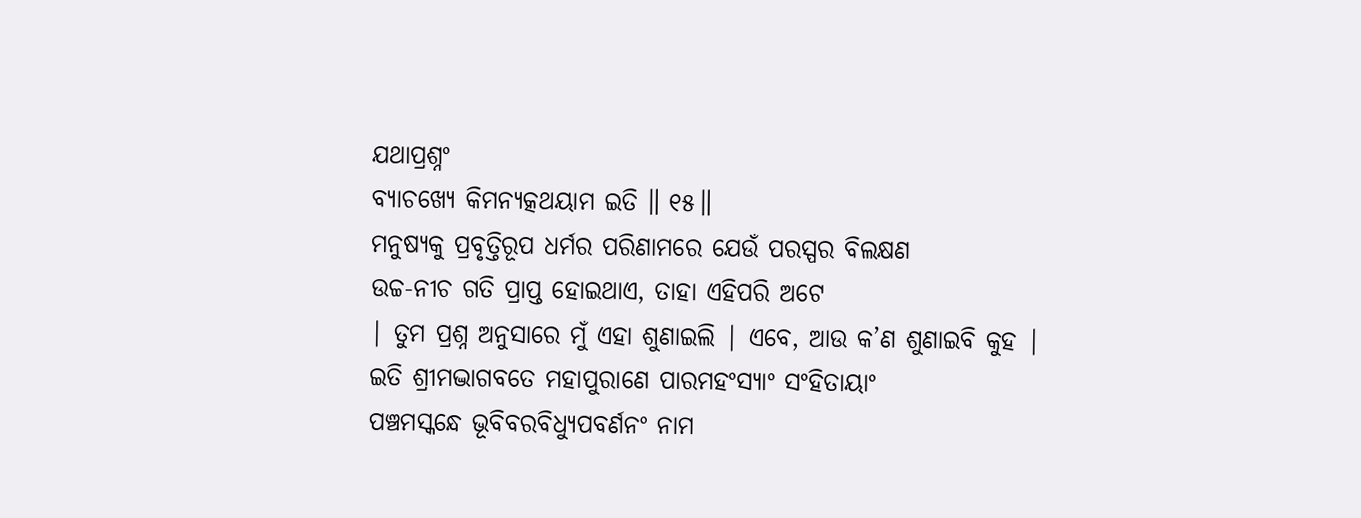ଯଥାପ୍ରଶ୍ନଂ
ବ୍ୟାଚଖ୍ୟେ କିମନ୍ୟତ୍କଥୟାମ ଇତି ॥ ୧୫॥
ମନୁଷ୍ୟକୁ ପ୍ରବୃତ୍ତିରୂପ ଧର୍ମର ପରିଣାମରେ ଯେଉଁ ପରସ୍ପର ବିଲକ୍ଷଣ
ଉଚ୍ଚ-ନୀଚ ଗତି ପ୍ରାପ୍ତ ହୋଇଥାଏ, ତାହା ଏହିପରି ଅଟେ
| ତୁମ ପ୍ରଶ୍ନ ଅନୁସାରେ ମୁଁ ଏହା ଶୁଣାଇଲି | ଏବେ, ଆଉ କ’ଣ ଶୁଣାଇବି କୁହ |
ଇତି ଶ୍ରୀମଦ୍ଭାଗବତେ ମହାପୁରାଣେ ପାରମହଂସ୍ୟାଂ ସଂହିତାୟାଂ
ପଞ୍ଚମସ୍କନ୍ଧେ ଭୂବିବରବିଧ୍ୟୁପବର୍ଣନଂ ନାମ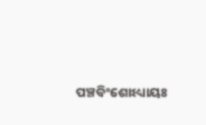ପଞ୍ଚବିଂଶୋଽଧ୍ୟାୟଃ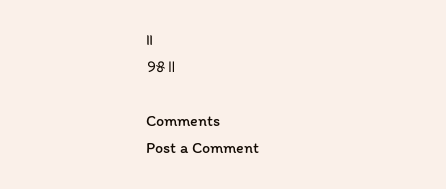॥
୨୫॥

Comments
Post a Comment